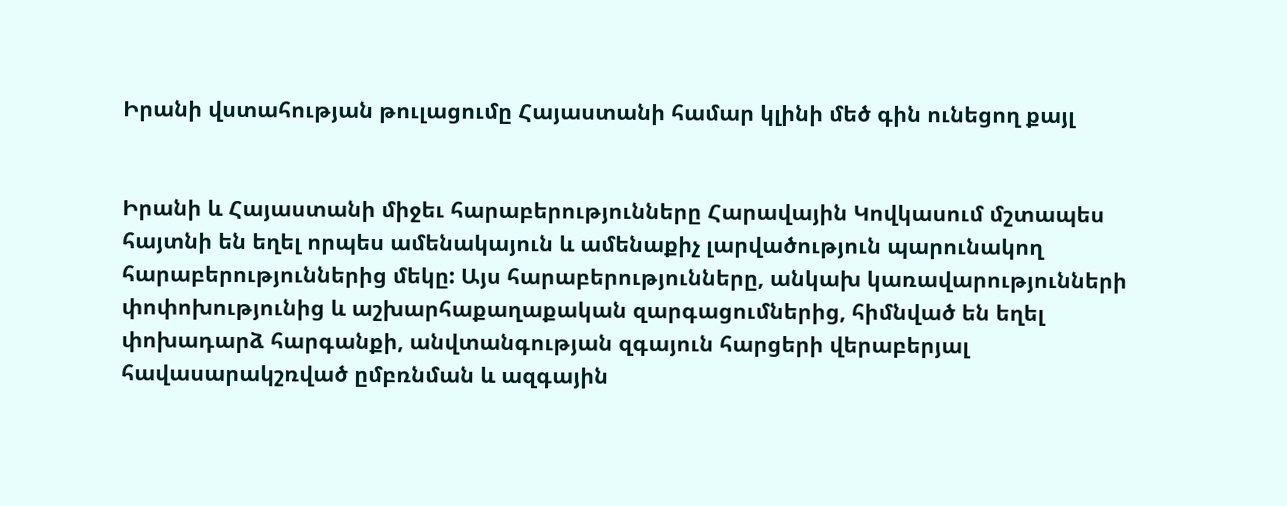Իրանի վստահության թուլացումը Հայաստանի համար կլինի մեծ գին ունեցող քայլ


Իրանի և Հայաստանի միջեւ հարաբերությունները Հարավային Կովկասում մշտապես հայտնի են եղել որպես ամենակայուն և ամենաքիչ լարվածություն պարունակող  հարաբերություններից մեկը: Այս հարաբերությունները, անկախ կառավարությունների փոփոխությունից և աշխարհաքաղաքական զարգացումներից, հիմնված են եղել փոխադարձ հարգանքի, անվտանգության զգայուն հարցերի վերաբերյալ հավասարակշռված ըմբռնման և ազգային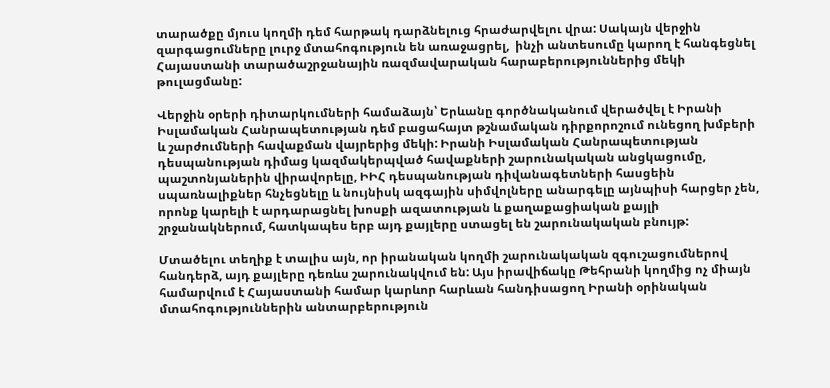տարածքը մյուս կողմի դեմ հարթակ դարձնելուց հրաժարվելու վրա: Սակայն վերջին զարգացումները լուրջ մտահոգություն են առաջացրել,  ինչի անտեսումը կարող է հանգեցնել Հայաստանի տարածաշրջանային ռազմավարական հարաբերություններից մեկի թուլացմանը:

Վերջին օրերի դիտարկումների համաձայն՝ Երևանը գործնականում վերածվել է Իրանի Իսլամական Հանրապետության դեմ բացահայտ թշնամական դիրքորոշում ունեցող խմբերի և շարժումների հավաքման վայրերից մեկի: Իրանի Իսլամական Հանրապետության դեսպանության դիմաց կազմակերպված հավաքների շարունակական անցկացումը, պաշտոնյաներին վիրավորելը, ԻԻՀ դեսպանության դիվանագետների հասցեին սպառնալիքներ հնչեցնելը և նույնիսկ ազգային սիմվոլները անարգելը այնպիսի հարցեր չեն, որոնք կարելի է արդարացնել խոսքի ազատության և քաղաքացիական քայլի շրջանակներում, հատկապես երբ այդ քայլերը ստացել են շարունակական բնույթ:

Մտածելու տեղիք է տալիս այն, որ իրանական կողմի շարունակական զգուշացումներով հանդերձ, այդ քայլերը դեռևս շարունակվում են: Այս իրավիճակը Թեհրանի կողմից ոչ միայն  համարվում է Հայաստանի համար կարևոր հարևան հանդիսացող Իրանի օրինական մտահոգություններին անտարբերություն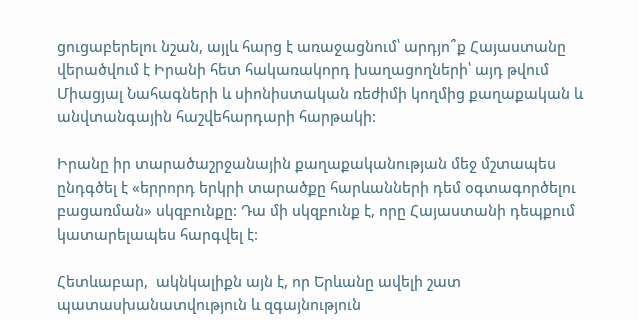ցուցաբերելու նշան, այլև հարց է առաջացնում՝ արդյո՞ք Հայաստանը վերածվում է Իրանի հետ հակառակորդ խաղացողների՝ այդ թվում Միացյալ Նահագների և սիոնիստական ռեժիմի կողմից քաղաքական և անվտանգային հաշվեհարդարի հարթակի:

Իրանը իր տարածաշրջանային քաղաքականության մեջ մշտապես ընդգծել է «երրորդ երկրի տարածքը հարևանների դեմ օգտագործելու բացառման» սկզբունքը: Դա մի սկզբունք է, որը Հայաստանի դեպքում կատարելապես հարգվել է:

Հետևաբար,  ակնկալիքն այն է, որ Երևանը ավելի շատ պատասխանատվություն և զգայնություն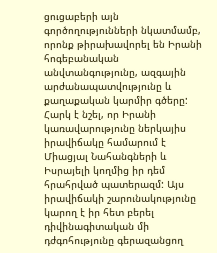ցուցաբերի այն գործողությունների նկատմամբ, որոնք թիրախավորել են Իրանի հոգեբանական անվտանգությունը, ազգային արժանապատվությունը և քաղաքական կարմիր գծերը: Հարկ է նշել, որ Իրանի կառավարությունը ներկայիս իրավիճակը համարում է Միացյալ Նահանգների և Իսրայելի կողմից իր դեմ հրահրված պատերազմ: Այս իրավիճակի շարունակությունը կարող է իր հետ բերել դիվինագիտական մի դժգոհությունը գերազանցող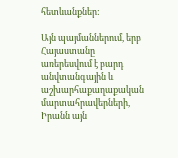հետևանքներ:

Այն պայմաններում, երբ Հայաստանը առերեսվում է բարդ անվտանգային և աշխարհաքաղաքական մարտահրավերների, Իրանն այն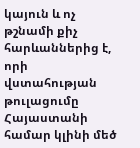կայուն և ոչ թշնամի քիչ հարևաններից է, որի վստահության թուլացումը Հայաստանի համար կլինի մեծ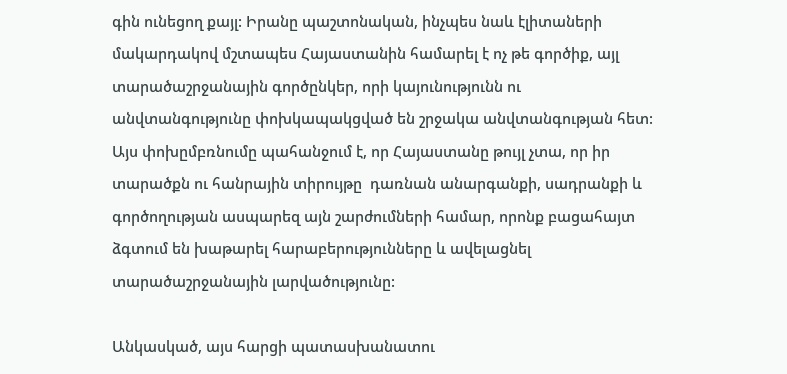գին ունեցող քայլ: Իրանը պաշտոնական, ինչպես նաև էլիտաների մակարդակով մշտապես Հայաստանին համարել է ոչ թե գործիք, այլ տարածաշրջանային գործընկեր, որի կայունությունն ու անվտանգությունը փոխկապակցված են շրջակա անվտանգության հետ: Այս փոխըմբռնումը պահանջում է, որ Հայաստանը թույլ չտա, որ իր տարածքն ու հանրային տիրույթը  դառնան անարգանքի, սադրանքի և գործողության ասպարեզ այն շարժումների համար, որոնք բացահայտ ձգտում են խաթարել հարաբերությունները և ավելացնել տարածաշրջանային լարվածությունը:

Անկասկած, այս հարցի պատասխանատու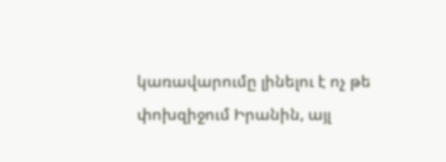կառավարումը լինելու է ոչ թե փոխզիջում Իրանին, այլ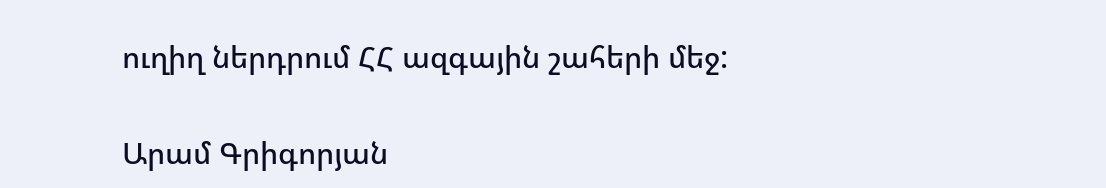ուղիղ ներդրում ՀՀ ազգային շահերի մեջ:

Արամ Գրիգորյան